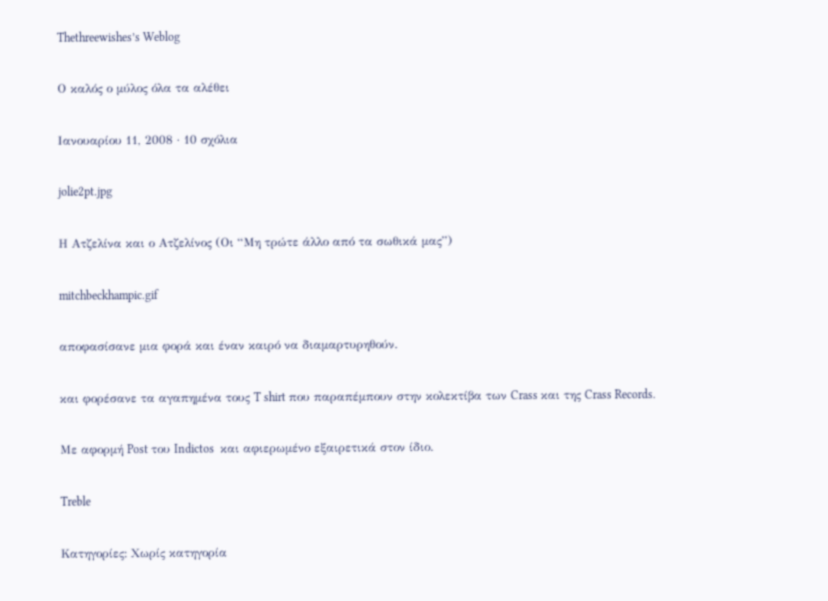Thethreewishes’s Weblog

Ο καλός ο μύλος όλα τα αλέθει

Ιανουαρίου 11, 2008 · 10 σχόλια

jolie2pt.jpg

Η Ατζελίνα και ο Ατζελίνος (Οι “Μη τρώτε άλλο από τα σωθικά μας”)

mitchbeckhampic.gif

αποφασίσανε μια φορά και έναν καιρό να διαμαρτυρηθούν.

και φορέσανε τα αγαπημένα τους T shirt που παραπέμπουν στην κολεκτίβα των Crass και της Crass Records.

Με αφορμή Post του Indictos  και αφιερωμένο εξαιρετικά στον ίδιο.

Treble

Κατηγορίες: Χωρίς κατηγορία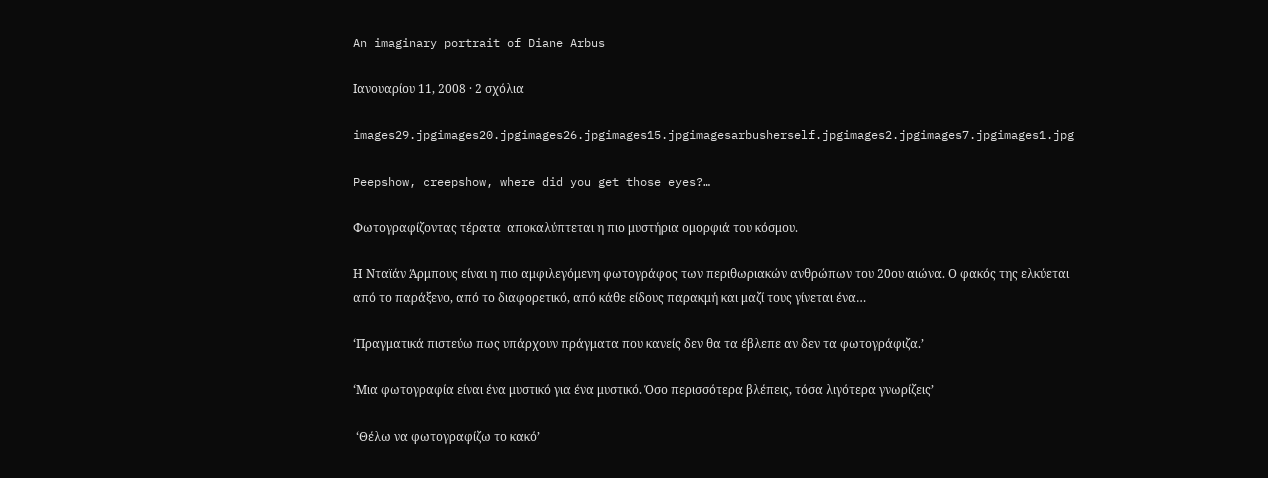An imaginary portrait of Diane Arbus

Ιανουαρίου 11, 2008 · 2 σχόλια

images29.jpgimages20.jpgimages26.jpgimages15.jpgimagesarbusherself.jpgimages2.jpgimages7.jpgimages1.jpg

Peepshow, creepshow, where did you get those eyes?…

Φωτογραφίζοντας τέρατα  αποκαλύπτεται η πιο μυστήρια ομορφιά του κόσμου.

Η Νταϊάν Άρμπους είναι η πιο αμφιλεγόμενη φωτογράφος των περιθωριακών ανθρώπων του 20ου αιώνα. Ο φακός της ελκύεται από το παράξενο, από το διαφορετικό, από κάθε είδους παρακμή και μαζί τους γίνεται ένα…

‘Πραγματικά πιστεύω πως υπάρχουν πράγματα που κανείς δεν θα τα έβλεπε αν δεν τα φωτογράφιζα.’

‘Μια φωτογραφία είναι ένα μυστικό για ένα μυστικό. Όσο περισσότερα βλέπεις, τόσα λιγότερα γνωρίζεις’

 ‘Θέλω να φωτογραφίζω το κακό’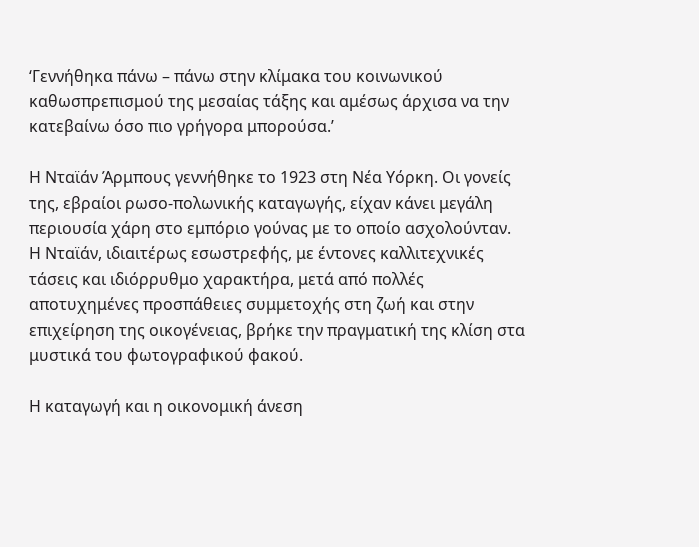‘Γεννήθηκα πάνω – πάνω στην κλίμακα του κοινωνικού καθωσπρεπισμού της μεσαίας τάξης και αμέσως άρχισα να την κατεβαίνω όσο πιο γρήγορα μπορούσα.’

Η Νταϊάν Άρμπους γεννήθηκε το 1923 στη Νέα Υόρκη. Οι γονείς της, εβραίοι ρωσο-πολωνικής καταγωγής, είχαν κάνει μεγάλη περιουσία χάρη στο εμπόριο γούνας με το οποίο ασχολούνταν. Η Νταϊάν, ιδιαιτέρως εσωστρεφής, με έντονες καλλιτεχνικές τάσεις και ιδιόρρυθμο χαρακτήρα, μετά από πολλές αποτυχημένες προσπάθειες συμμετοχής στη ζωή και στην επιχείρηση της οικογένειας, βρήκε την πραγματική της κλίση στα μυστικά του φωτογραφικού φακού.

Η καταγωγή και η οικονομική άνεση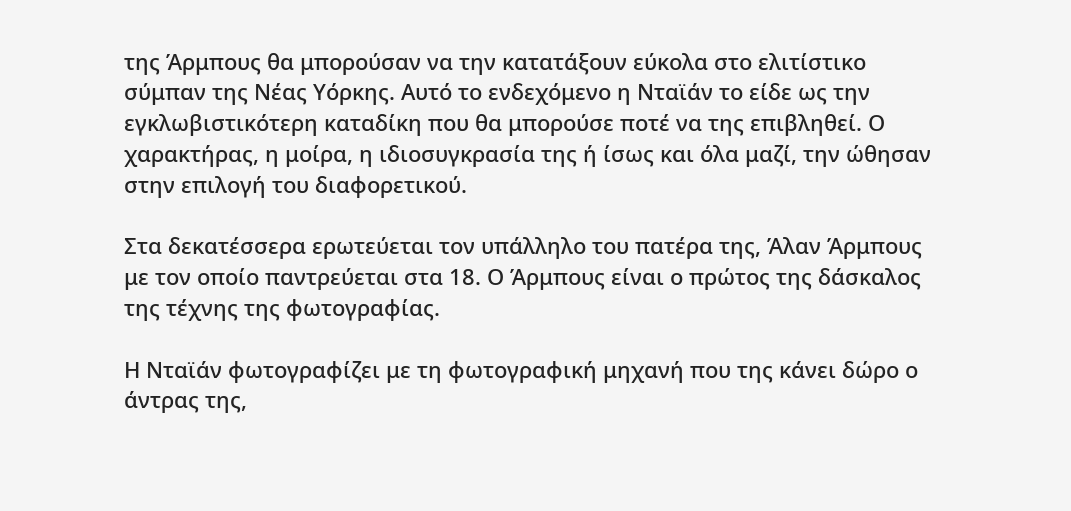της Άρμπους θα μπορούσαν να την κατατάξουν εύκολα στο ελιτίστικο σύμπαν της Νέας Υόρκης. Αυτό το ενδεχόμενο η Νταϊάν το είδε ως την εγκλωβιστικότερη καταδίκη που θα μπορούσε ποτέ να της επιβληθεί. Ο χαρακτήρας, η μοίρα, η ιδιοσυγκρασία της ή ίσως και όλα μαζί, την ώθησαν στην επιλογή του διαφορετικού.

Στα δεκατέσσερα ερωτεύεται τον υπάλληλο του πατέρα της, Άλαν Άρμπους με τον οποίο παντρεύεται στα 18. Ο Άρμπους είναι ο πρώτος της δάσκαλος της τέχνης της φωτογραφίας.

Η Νταϊάν φωτογραφίζει με τη φωτογραφική μηχανή που της κάνει δώρο ο άντρας της,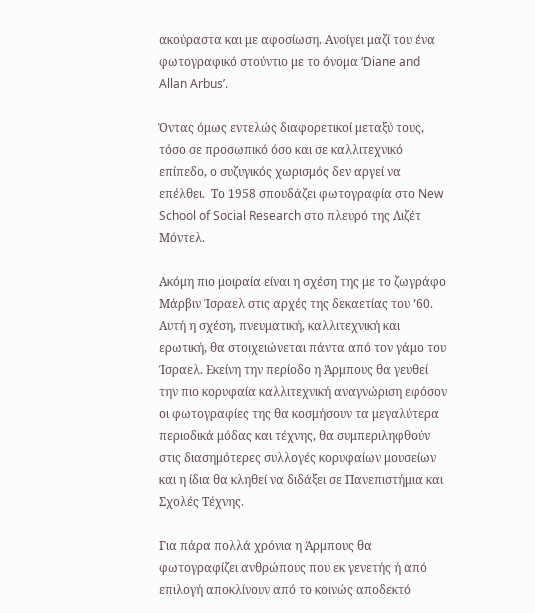ακούραστα και με αφοσίωση. Ανοίγει μαζί του ένα φωτογραφικό στούντιο με το όνομα ‘Diane and Allan Arbus’.

Όντας όμως εντελώς διαφορετικοί μεταξύ τους, τόσο σε προσωπικό όσο και σε καλλιτεχνικό επίπεδο, ο συζυγικός χωρισμός δεν αργεί να επέλθει.  Το 1958 σπουδάζει φωτογραφία στο New School of Social Research στο πλευρό της Λιζέτ Μόντελ.

Ακόμη πιο μοιραία είναι η σχέση της με το ζωγράφο Μάρβιν Ίσραελ στις αρχές της δεκαετίας του ’60. Αυτή η σχέση, πνευματική, καλλιτεχνική και ερωτική, θα στοιχειώνεται πάντα από τον γάμο του Ίσραελ. Εκείνη την περίοδο η Άρμπους θα γευθεί την πιο κορυφαία καλλιτεχνική αναγνώριση εφόσον οι φωτογραφίες της θα κοσμήσουν τα μεγαλύτερα περιοδικά μόδας και τέχνης, θα συμπεριληφθούν στις διασημότερες συλλογές κορυφαίων μουσείων και η ίδια θα κληθεί να διδάξει σε Πανεπιστήμια και Σχολές Τέχνης.

Για πάρα πολλά χρόνια η Άρμπους θα φωτογραφίζει ανθρώπους που εκ γενετής ή από επιλογή αποκλίνουν από το κοινώς αποδεκτό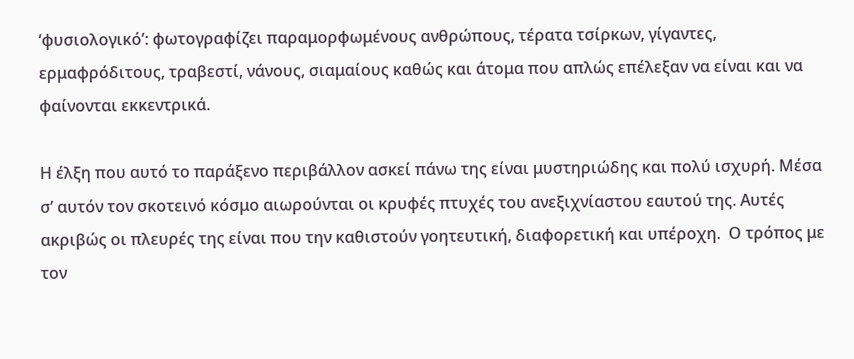‘φυσιολογικό’: φωτογραφίζει παραμορφωμένους ανθρώπους, τέρατα τσίρκων, γίγαντες, ερμαφρόδιτους, τραβεστί, νάνους, σιαμαίους καθώς και άτομα που απλώς επέλεξαν να είναι και να φαίνονται εκκεντρικά.

Η έλξη που αυτό το παράξενο περιβάλλον ασκεί πάνω της είναι μυστηριώδης και πολύ ισχυρή. Μέσα σ’ αυτόν τον σκοτεινό κόσμο αιωρούνται οι κρυφές πτυχές του ανεξιχνίαστου εαυτού της. Αυτές ακριβώς οι πλευρές της είναι που την καθιστούν γοητευτική, διαφορετική και υπέροχη.  Ο τρόπος με τον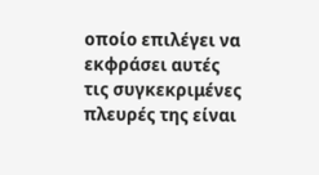οποίο επιλέγει να εκφράσει αυτές τις συγκεκριμένες πλευρές της είναι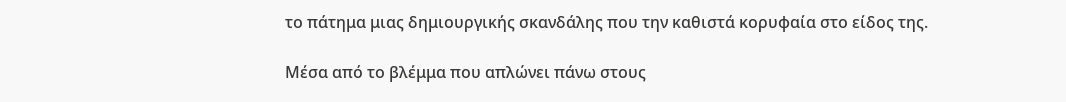το πάτημα μιας δημιουργικής σκανδάλης που την καθιστά κορυφαία στο είδος της.

Μέσα από το βλέμμα που απλώνει πάνω στους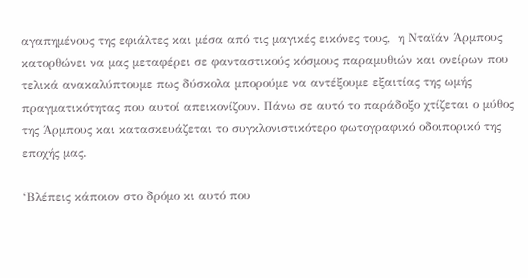αγαπημένους της εφιάλτες και μέσα από τις μαγικές εικόνες τους,  η Νταϊάν Άρμπους κατορθώνει να μας μεταφέρει σε φανταστικούς κόσμους παραμυθιών και ονείρων που τελικά ανακαλύπτουμε πως δύσκολα μπορούμε να αντέξουμε εξαιτίας της ωμής πραγματικότητας που αυτοί απεικονίζουν. Πάνω σε αυτό το παράδοξο χτίζεται ο μύθος της Άρμπους και κατασκευάζεται το συγκλονιστικότερο φωτογραφικό οδοιπορικό της εποχής μας.

‘Βλέπεις κάποιον στο δρόμο κι αυτό που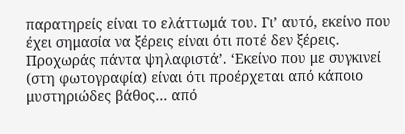παρατηρείς είναι το ελάττωμά του. Γι’ αυτό, εκείνο που έχει σημασία να ξέρεις είναι ότι ποτέ δεν ξέρεις. Προχωράς πάντα ψηλαφιστά’. ‘Εκείνο που με συγκινεί (στη φωτογραφία) είναι ότι προέρχεται από κάποιο μυστηριώδες βάθος… από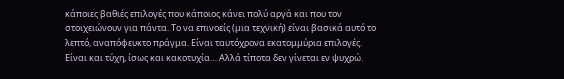κάποιες βαθιές επιλογές που κάποιος κάνει πολύ αργά και που τον στοιχειώνουν για πάντα. Το να επινοείς (μια τεχνική) είναι βασικά αυτό το λεπτό, αναπόφευκτο πράγμα. Είναι ταυτόχρονα εκατομμύρια επιλογές. Είναι και τύχη, ίσως και κακοτυχία… Αλλά τίποτα δεν γίνεται εν ψυχρώ.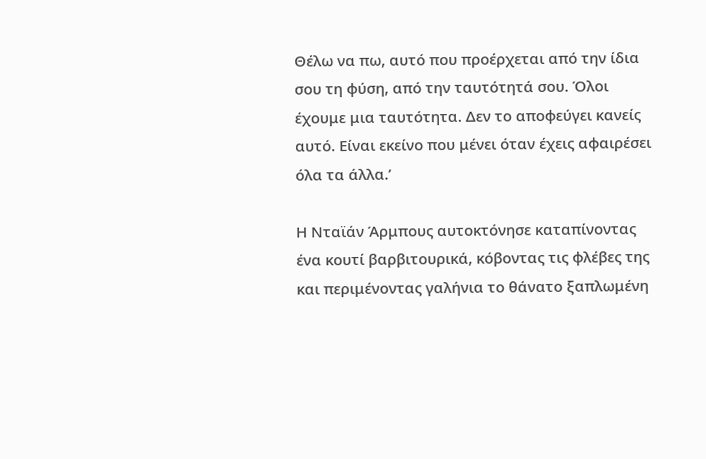Θέλω να πω, αυτό που προέρχεται από την ίδια σου τη φύση, από την ταυτότητά σου. Όλοι έχουμε μια ταυτότητα. Δεν το αποφεύγει κανείς αυτό. Είναι εκείνο που μένει όταν έχεις αφαιρέσει όλα τα άλλα.’

Η Νταϊάν Άρμπους αυτοκτόνησε καταπίνοντας ένα κουτί βαρβιτουρικά, κόβοντας τις φλέβες της και περιμένοντας γαλήνια το θάνατο ξαπλωμένη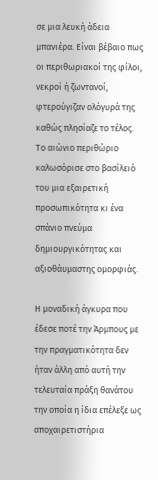σε μια λευκή άδεια μπανιέρα. Είναι βέβαιο πως οι περιθωριακοί της φίλοι, νεκροί ή ζωντανοί, φτερούγιζαν ολόγυρά της  καθώς πλησίαζε το τέλος. Το αιώνιο περιθώριο καλωσόρισε στο βασίλειό του μια εξαιρετική προσωπικότητα κι ένα σπάνιο πνεύμα δημιουργικότητας και αξιοθάυμαστης ομορφιάς.

Η μοναδική άγκυρα που έδεσε ποτέ την Άρμπους με την πραγματικότητα δεν ήταν άλλη από αυτή την τελευταία πράξη θανάτου την οποία η ίδια επέλεξε ως αποχαιρετιστήρια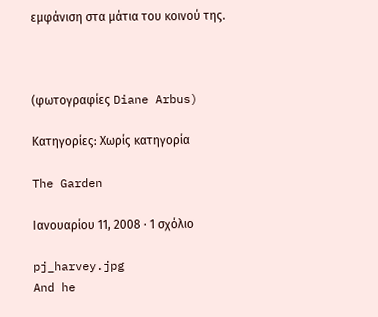εμφάνιση στα μάτια του κοινού της.



(φωτογραφίες Diane Arbus)

Κατηγορίες: Χωρίς κατηγορία

The Garden

Ιανουαρίου 11, 2008 · 1 σχόλιο

pj_harvey.jpg
And he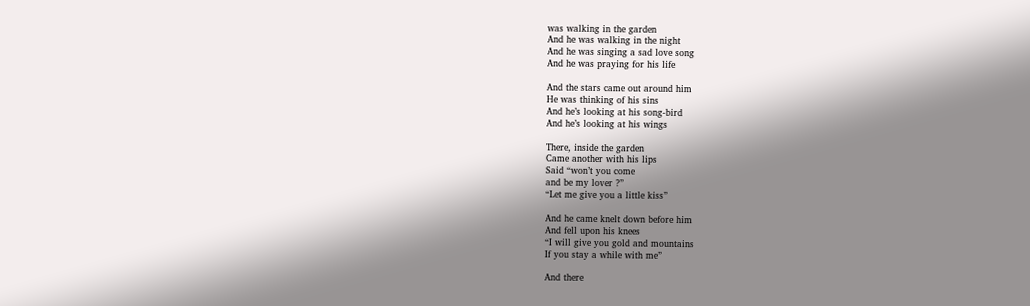was walking in the garden
And he was walking in the night
And he was singing a sad love song
And he was praying for his life

And the stars came out around him
He was thinking of his sins
And he’s looking at his song-bird
And he’s looking at his wings

There, inside the garden
Came another with his lips
Said “won’t you come
and be my lover ?”
“Let me give you a little kiss”

And he came knelt down before him
And fell upon his knees
“I will give you gold and mountains
If you stay a while with me”

And there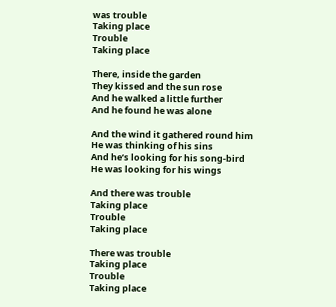was trouble
Taking place
Trouble
Taking place

There, inside the garden
They kissed and the sun rose
And he walked a little further
And he found he was alone

And the wind it gathered round him
He was thinking of his sins
And he’s looking for his song-bird
He was looking for his wings

And there was trouble
Taking place
Trouble
Taking place

There was trouble
Taking place
Trouble
Taking place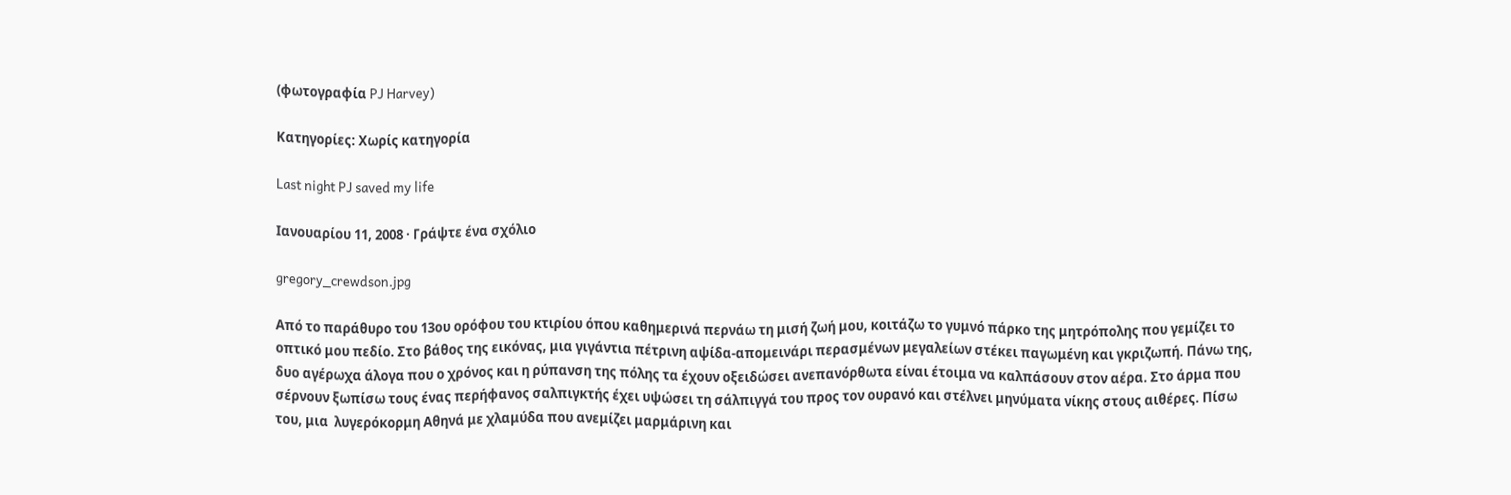(φωτογραφία PJ Harvey)

Κατηγορίες: Χωρίς κατηγορία

Last night PJ saved my life

Ιανουαρίου 11, 2008 · Γράψτε ένα σχόλιο

gregory_crewdson.jpg

Από το παράθυρο του 13ου ορόφου του κτιρίου όπου καθημερινά περνάω τη μισή ζωή μου, κοιτάζω το γυμνό πάρκο της μητρόπολης που γεμίζει το οπτικό μου πεδίο. Στο βάθος της εικόνας, μια γιγάντια πέτρινη αψίδα-απομεινάρι περασμένων μεγαλείων στέκει παγωμένη και γκριζωπή. Πάνω της, δυο αγέρωχα άλογα που ο χρόνος και η ρύπανση της πόλης τα έχουν οξειδώσει ανεπανόρθωτα είναι έτοιμα να καλπάσουν στον αέρα. Στο άρμα που σέρνουν ξωπίσω τους ένας περήφανος σαλπιγκτής έχει υψώσει τη σάλπιγγά του προς τον ουρανό και στέλνει μηνύματα νίκης στους αιθέρες. Πίσω του, μια  λυγερόκορμη Αθηνά με χλαμύδα που ανεμίζει μαρμάρινη και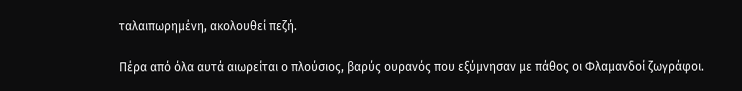ταλαιπωρημένη, ακολουθεί πεζή.

Πέρα από όλα αυτά αιωρείται ο πλούσιος, βαρύς ουρανός που εξύμνησαν με πάθος οι Φλαμανδοί ζωγράφοι.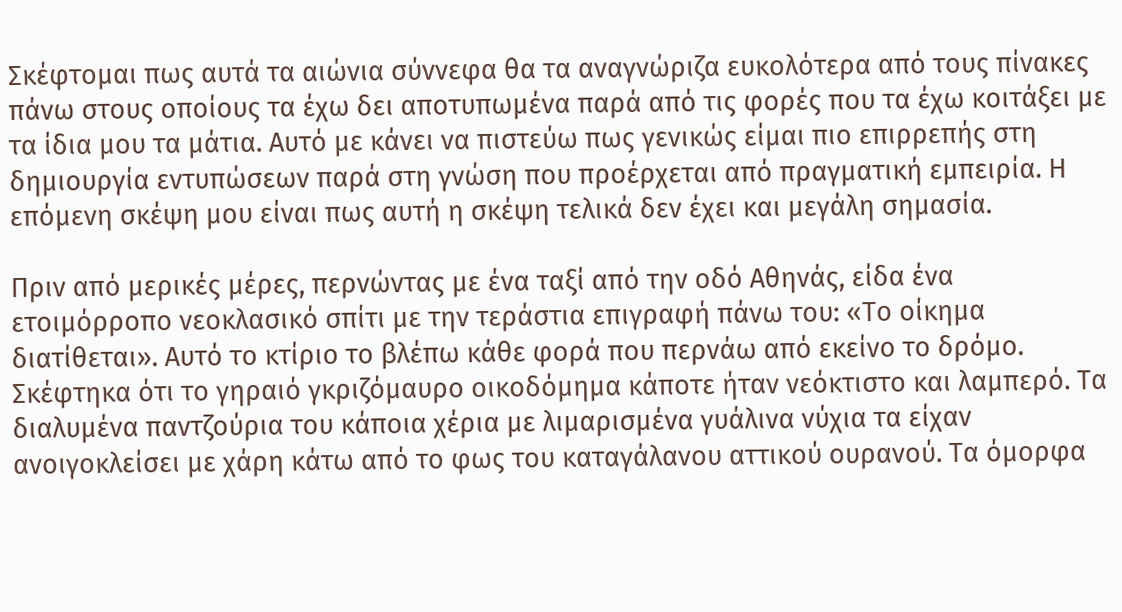Σκέφτομαι πως αυτά τα αιώνια σύννεφα θα τα αναγνώριζα ευκολότερα από τους πίνακες πάνω στους οποίους τα έχω δει αποτυπωμένα παρά από τις φορές που τα έχω κοιτάξει με τα ίδια μου τα μάτια. Αυτό με κάνει να πιστεύω πως γενικώς είμαι πιο επιρρεπής στη δημιουργία εντυπώσεων παρά στη γνώση που προέρχεται από πραγματική εμπειρία. Η επόμενη σκέψη μου είναι πως αυτή η σκέψη τελικά δεν έχει και μεγάλη σημασία.

Πριν από μερικές μέρες, περνώντας με ένα ταξί από την οδό Αθηνάς, είδα ένα ετοιμόρροπο νεοκλασικό σπίτι με την τεράστια επιγραφή πάνω του: «Το οίκημα διατίθεται». Αυτό το κτίριο το βλέπω κάθε φορά που περνάω από εκείνο το δρόμο. Σκέφτηκα ότι το γηραιό γκριζόμαυρο οικοδόμημα κάποτε ήταν νεόκτιστο και λαμπερό. Τα διαλυμένα παντζούρια του κάποια χέρια με λιμαρισμένα γυάλινα νύχια τα είχαν ανοιγοκλείσει με χάρη κάτω από το φως του καταγάλανου αττικού ουρανού. Τα όμορφα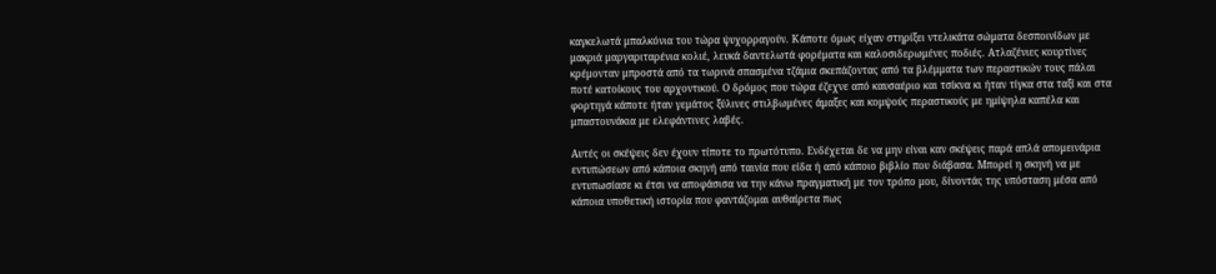καγκελωτά μπαλκόνια του τώρα ψυχορραγούν. Κάποτε όμως είχαν στηρίξει ντελικάτα σώματα δεσποινίδων με μακριά μαργαριταρένια κολιέ, λευκά δαντελωτά φορέματα και καλοσιδερωμένες ποδιές. Ατλαζένιες κουρτίνες κρέμονταν μπροστά από τα τωρινά σπασμένα τζάμια σκεπάζοντας από τα βλέμματα των περαστικών τους πάλαι ποτέ κατοίκους του αρχοντικού. Ο δρόμος που τώρα έζεχνε από καυσαέριο και τσίκνα κι ήταν τίγκα στα ταξί και στα φορτηγά κάποτε ήταν γεμάτος ξύλινες στιλβωμένες άμαξες και κομψούς περαστικούς με ημίψηλα καπέλα και μπαστουνάκια με ελεφάντινες λαβές.

Αυτές οι σκέψεις δεν έχουν τίποτε το πρωτότυπο. Ενδέχεται δε να μην είναι καν σκέψεις παρά απλά απομεινάρια εντυπώσεων από κάποια σκηνή από ταινία που είδα ή από κάποιο βιβλίο που διάβασα. Μπορεί η σκηνή να με εντυπωσίασε κι έτσι να αποφάσισα να την κάνω πραγματική με τον τρόπο μου, δίνοντάς της υπόσταση μέσα από κάποια υποθετική ιστορία που φαντάζομαι αυθαίρετα πως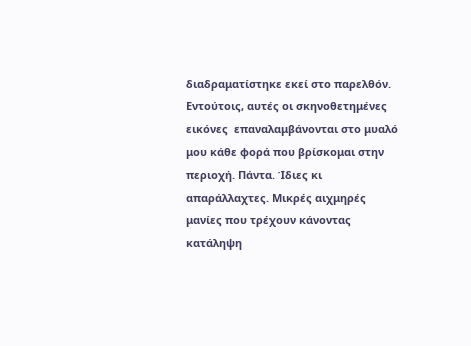διαδραματίστηκε εκεί στο παρελθόν. Εντούτοις, αυτές οι σκηνοθετημένες εικόνες  επαναλαμβάνονται στο μυαλό μου κάθε φορά που βρίσκομαι στην περιοχή. Πάντα. Ίδιες κι απαράλλαχτες. Μικρές αιχμηρές μανίες που τρέχουν κάνοντας κατάληψη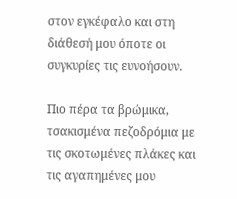στον εγκέφαλο και στη διάθεσή μου όποτε οι συγκυρίες τις ευνοήσουν.

Πιο πέρα τα βρώμικα, τσακισμένα πεζοδρόμια με τις σκοτωμένες πλάκες και τις αγαπημένες μου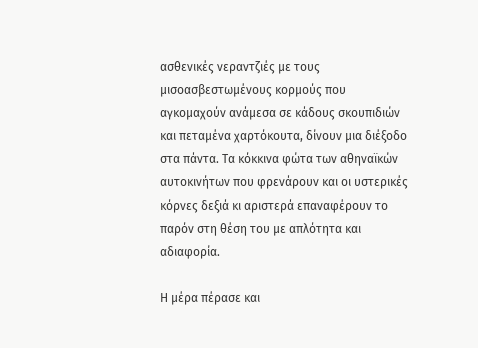ασθενικές νεραντζιές με τους μισοασβεστωμένους κορμούς που αγκομαχούν ανάμεσα σε κάδους σκουπιδιών και πεταμένα χαρτόκουτα, δίνουν μια διέξοδο στα πάντα. Τα κόκκινα φώτα των αθηναϊκών αυτοκινήτων που φρενάρουν και οι υστερικές κόρνες δεξιά κι αριστερά επαναφέρουν το παρόν στη θέση του με απλότητα και αδιαφορία.

Η μέρα πέρασε και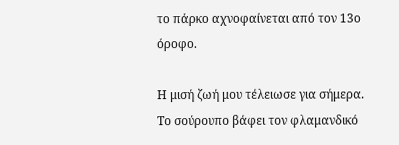το πάρκο αχνοφαίνεται από τον 13ο όροφο.

Η μισή ζωή μου τέλειωσε για σήμερα. Το σούρουπο βάφει τον φλαμανδικό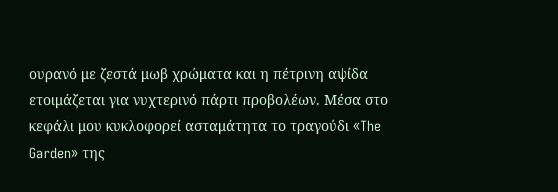ουρανό με ζεστά μωβ χρώματα και η πέτρινη αψίδα ετοιμάζεται για νυχτερινό πάρτι προβολέων. Μέσα στο κεφάλι μου κυκλοφορεί ασταμάτητα το τραγούδι «The Garden» της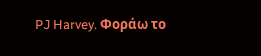PJ Harvey. Φοράω το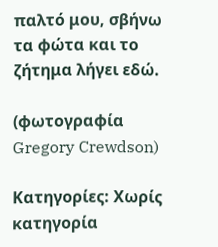παλτό μου, σβήνω τα φώτα και το ζήτημα λήγει εδώ.

(φωτογραφία Gregory Crewdson)

Κατηγορίες: Χωρίς κατηγορία